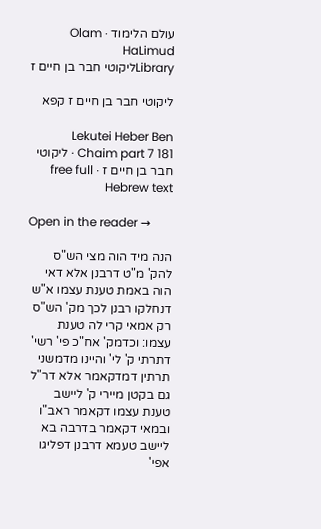עולם הלימוד · Olam HaLimud
Libraryליקוטי חבר בן חיים ז

ליקוטי חבר בן חיים ז קפא

Lekutei Heber Ben Chaim part 7 181 · ליקוטי חבר בן חיים ז · free full Hebrew text

Open in the reader →

הנה מיד הוה מצי הש"ס להק' מ"ט דרבנן אלא דאי הוה באמת טענת עצמו א"ש דנחלקו רבנן לכך מק' הש"ס רק אמאי קרי לה טענת עצמו: וכדמק' אח"כ פי' רשי' דתרתי ק' לי' והיינו מדמשני תרתין דמדקאמר אלא דר"ל גם בקטן מיירי ק' ליישב טענת עצמו דקאמר ראב"ו ובמאי דקאמר בדרבה בא ליישב טעמא דרבנן דפליגו אפי'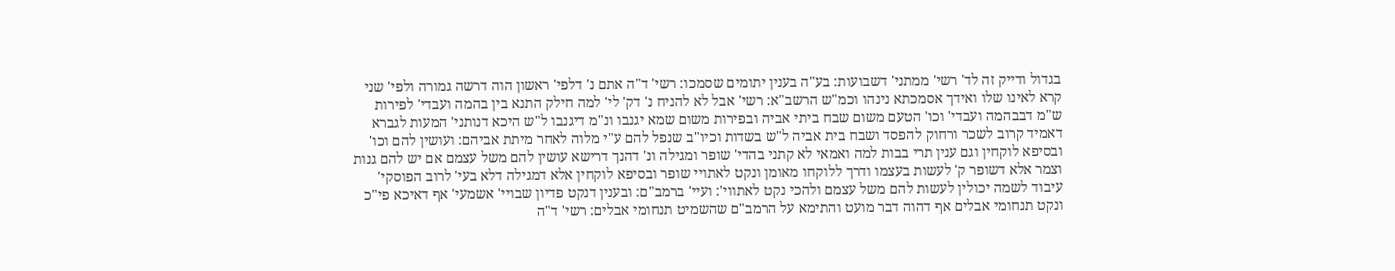בגדול ודייק זה לד' רשי' ממתני' דשבועות: בע"ה בענין יתומים שסמכו: רשי' ד"ה אתם נ' דלפי' ראשון הוה דרשה גמורה ולפי' שני קרא לאינו שלו ואידך אסמכתא נינהו וכמ"ש הרשב"א: רשי' אבל לא להניח נ' דק' לי' למה חילק התנא בין בהמה ועבדי' לפירות ש"מ דבבהמה ועבדי' וכו' הטעם משום שבח ביתי אביה ובפירות משום שמא יגנבו ונ"מ דיגנבו ל"ש היכא דנותני' המעות לגברא דאמיד קרוב לשכר ורחוק להפסד ושבח בית אביה ל"ש בשדות וכיו"ב שנפל להם ע"י מלוה לאחר מיתת אביהם: ועושין להם וכו' ובסיפא לוקחין וגם ענין תרי בבות למה ואמאי לא קתני בהדי' שופר ומגילה ונ' דהנך דרישא עושין להם משל עצמם אם יש להם גנות וצמר אלא דשופר ק' לעשות בעצמו ודרך ללוקחו מאומן ונקט לאתויי שופר ובסיפא לוקחין אלא דמגילה דלא בעי' לרוב הפוסקי' עיבוד לשמה יכולין לעשות להם משל עצמם ולהכי נקט לאתווי': ועיי' ברמב"ם: ובענין דנקט פדיון שבויי' אשמעי' אף דאיכא פי"כ ונקט תנחומי אבלים אף דהוה דבר מועט והתימא על הרמב"ם שהשמיט תנחומי אבלים: רשי' ד"ה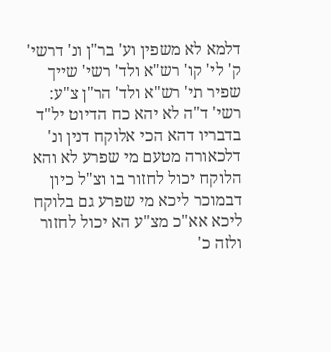דלמא לא משפין וע' בר"ן ונ' דרשי' ק' לי' קו' רש"א ולד' רשי' שייך שפיר תי' רש"א ולד' הר"ן צ"ע: רשי' ד"ה לא יהא כח הדיוט יל"ד בדבריו דהא הכי אלוקח דנין ונ' דלכאורה מטעם מי שפרע לא והא הלוקח יכול לחזור בו וצ"ל כיון דבמוכר ליכא מי שפרע גם בלוקח ליכא אא"כ מצ"ע הא יכול לחזור ולזה כ'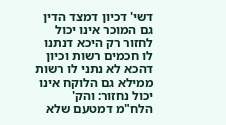דשי' דכיון דמצד הדין גם המוכר אינו יכול לחזור רק היכא דנתנו לו חכמים רשות וכיון דהכא לא נתני לו רשות ממילא גם הלוקח אינו יכול נחזור: והק' הלח"מ דמטעם שלא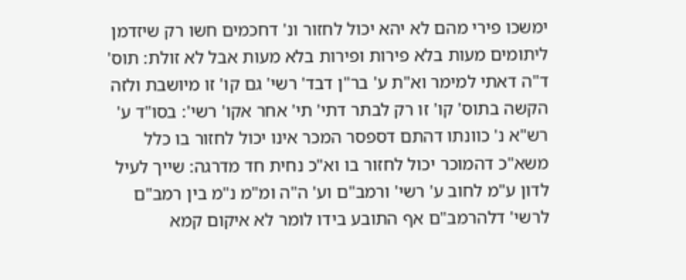ימשכו פירי מהם לא יהא יכול לחזור ונ' דחכמים חשו רק שיזדמן ליתומים מעות בלא פירות ופירות בלא מעות אבל לא זולת: תוס' ד"ה דאתי למימר וא"ת ע' בר"ן דבד' רשי' גם קו' זו מיושבת ולזה הקשה בתוס' קו' זו רק לבתר דתי' תי' אחר אקו' רשי': בסו"ד ע' רש"א נ' כוונתו דהתם דספסר המכר אינו יכול לחזור בו כלל משא"כ דהמוכר יכול לחזור בו וא"כ נחית חד מדרגה: שייך לעיל לדון ע"מ לחוב ע' רשי' ורמב"ם וע' ה"ה ומ"מ נ"מ בין רמב"ם לרשי' דלהרמב"ם אף התובע בידו לומר לא איקום קמא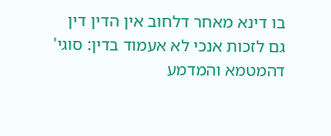בו דינא מאחר דלחוב אין הדין דין גם לזכות אנכי לא אעמוד בדין: סוגי' דהמטמא והמדמע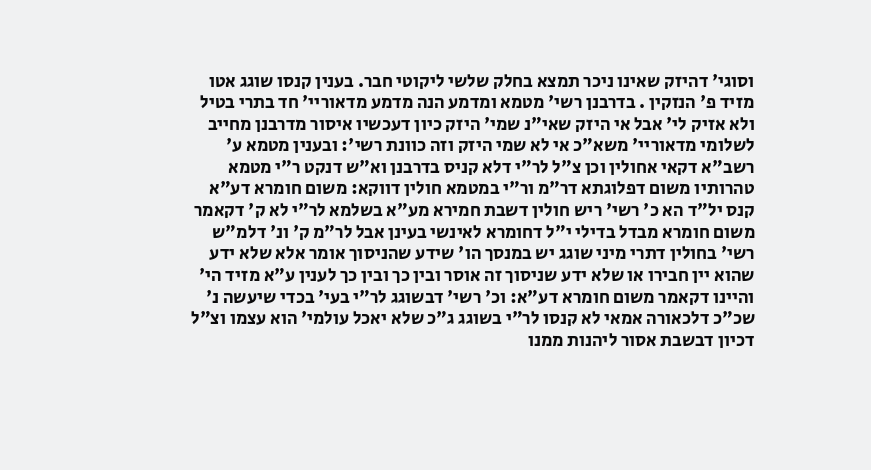וסוגי' דהיזק שאינו ניכר תמצא בחלק שלשי ליקוטי חבר. בענין קנסו שוגג אטו מזיד פ' הנזקין . בדרבנן רשי' מטמא ומדמע הנה מדמע מדאוריי' חד בתרי בטיל ולא אזיק לי' אבל אי היזק שאי"נ שמי' היזק כיון דעכשיו איסור מדרבנן מחייב לשלומי מדאוריי' משא"כ אי לא שמי היזק וזה כוונת רשי': ובענין מטמא ע' רשב"א דקאי אחולין וכן צ"ל לר"י דלא קניס בדרבנן וא"ש דנקט ר"י מטמא טהרותיו משום דפלוגתא דר"מ ור"י במטמא חולין דווקא: משום חומרא דע"א קנס יל"ד הא כ' רשי' ריש חולין דשבת חמירא מע"א בשלמא לר"י לא ק' דקאמר משום חומרא מבדל בדילי י"ל דחומרא לאינשי בעינן אבל לר"מ ק' ונ' דלמ"ש רשי' בחולין דתרי מיני שוגג יש במנסך הו' שידע שהניסוך אומר אלא שלא ידע שהוא יין חבירו או שלא ידע שניסוך זה אוסר ובין כך ובין כך לענין ע"א מזיד הי' והיינו דקאמר משום חומרא דע"א: וכ' רשי' דבשוגג לר"י בעי' בכדי שיעשה נ' שכ"כ דלכאורה אמאי לא קנסו לר"י בשוגג ג"כ שלא יאכל עולמי' הוא עצמו וצ"ל דכיון דבשבת אסור ליהנות ממנו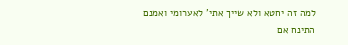למה זה יחטא ולא שייך אתי' לאערומי ואמנם התינח אם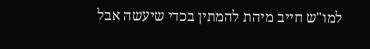למו"ש חייב מיהת להמתין בכדי שיעשה אבל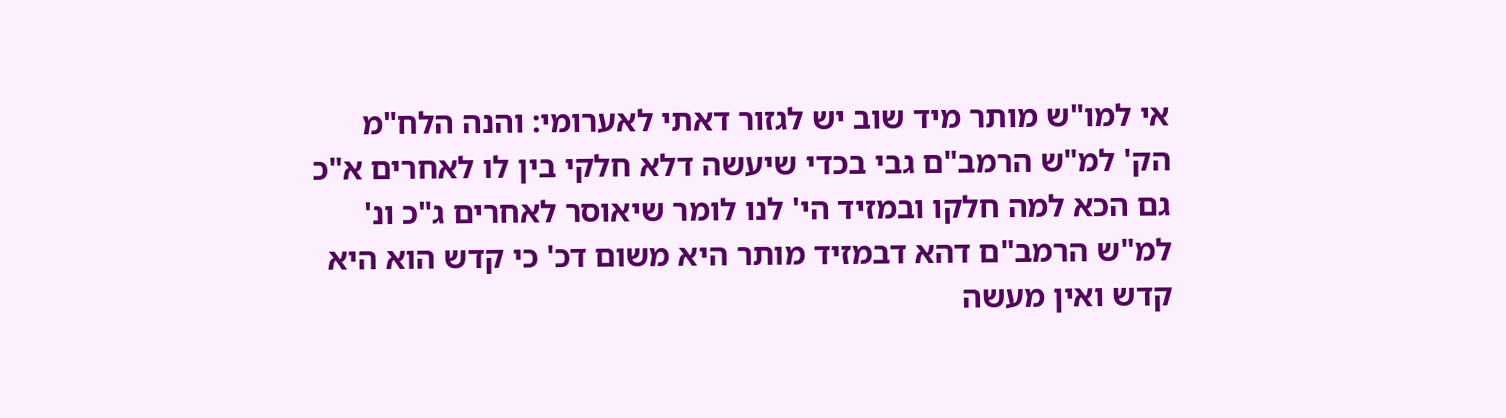אי למו"ש מותר מיד שוב יש לגזור דאתי לאערומי: והנה הלח"מ הק' למ"ש הרמב"ם גבי בכדי שיעשה דלא חלקי בין לו לאחרים א"כ גם הכא למה חלקו ובמזיד הי' לנו לומר שיאוסר לאחרים ג"כ ונ' למ"ש הרמב"ם דהא דבמזיד מותר היא משום דכ' כי קדש הוא היא קדש ואין מעשה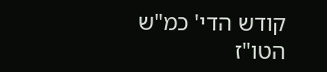קודש הדי' כמ"ש הטו"ז